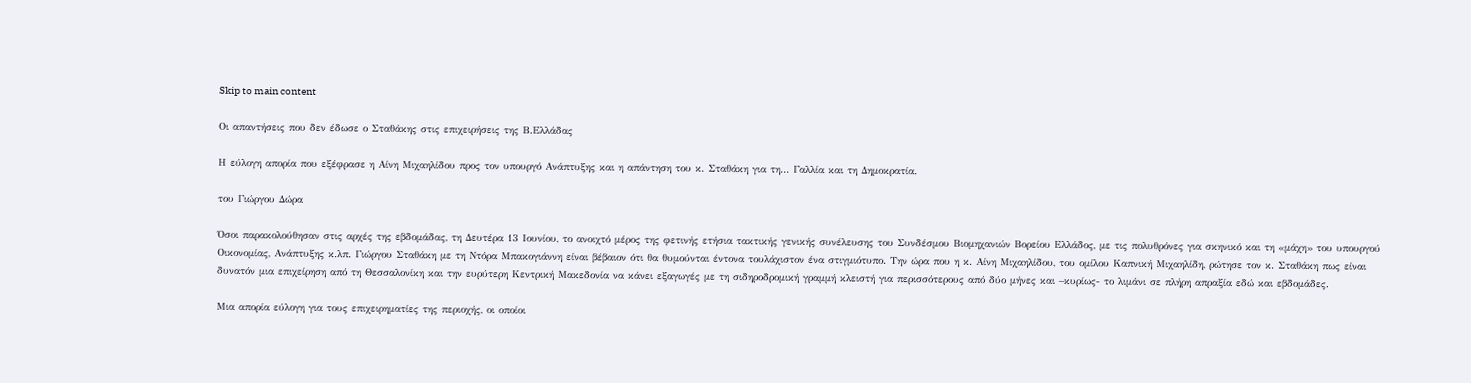Skip to main content

Οι απαντήσεις που δεν έδωσε ο Σταθάκης στις επιχειρήσεις της Β.Ελλάδας

Η εύλογη απορία που εξέφρασε η Αίνη Μιχαηλίδου προς τον υπουργό Ανάπτυξης και η απάντηση του κ. Σταθάκη για τη... Γαλλία και τη Δημοκρατία.

του Γιώργου Δώρα

Όσοι παρακολούθησαν στις αρχές της εβδομάδας, τη Δευτέρα 13 Ιουνίου, το ανοιχτό μέρος της φετινής ετήσια τακτικής γενικής συνέλευσης του Συνδέσμου Βιομηχανιών Βορείου Ελλάδος, με τις πολυθρόνες για σκηνικό και τη «μάχη» του υπουργού Οικονομίας, Ανάπτυξης κ.λπ. Γιώργου Σταθάκη με τη Ντόρα Μπακογιάννη είναι βέβαιον ότι θα θυμούνται έντονα τουλάχιστον ένα στιγμιότυπο. Την ώρα που η κ. Αίνη Μιχαηλίδου, του ομίλου Καπνική Μιχαηλίδη, ρώτησε τον κ. Σταθάκη πως είναι δυνατόν μια επιχείρηση από τη Θεσσαλονίκη και την ευρύτερη Κεντρική Μακεδονία να κάνει εξαγωγές με τη σιδηροδρομική γραμμή κλειστή για περισσότερους από δύο μήνες και –κυρίως- το λιμάνι σε πλήρη απραξία εδώ και εβδομάδες.

Μια απορία εύλογη για τους επιχειρηματίες της περιοχής, οι οποίοι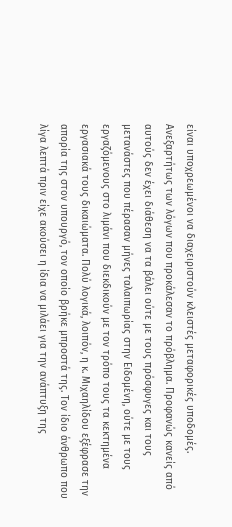είναι υποχρεωμένοι να διαχειριστούν κλειστές μεταφορικές υποδομές. Ανεξαρτήτως των λόγων που προκάλεσαν το πρόβλημα. Προφανώς κανείς από αυτούς δεν έχει διάθεση να τα βάλει ούτε με τους πρόσφυγες και τους μετανάστες που πέρασαν μήνες ταλαιπωρίας στην Ειδομένη, ούτε με τους εργαζόμενους στο λιμάνι που διεκδικούν με τον τρόπο τους τα κεκτημένα εργασιακά τους δικαιώματα. Πολύ λογικά, λοιπόν, η κ. Μιχαηλίδου εξέφρασε την απορία της στον υπουργό, τον οποίο βρήκε μπροστά της. Τον ίδιο άνθρωπο που λίγα λεπτά πριν είχε ακούσει η ίδια να μιλάει για την ανάπτυξη της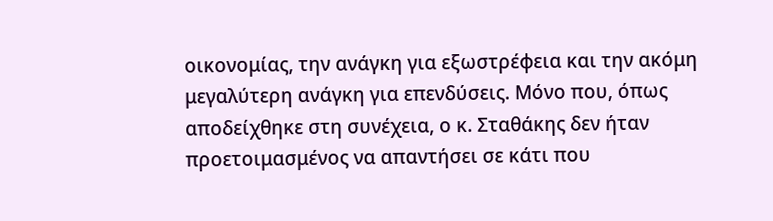οικονομίας, την ανάγκη για εξωστρέφεια και την ακόμη μεγαλύτερη ανάγκη για επενδύσεις. Μόνο που, όπως αποδείχθηκε στη συνέχεια, ο κ. Σταθάκης δεν ήταν προετοιμασμένος να απαντήσει σε κάτι που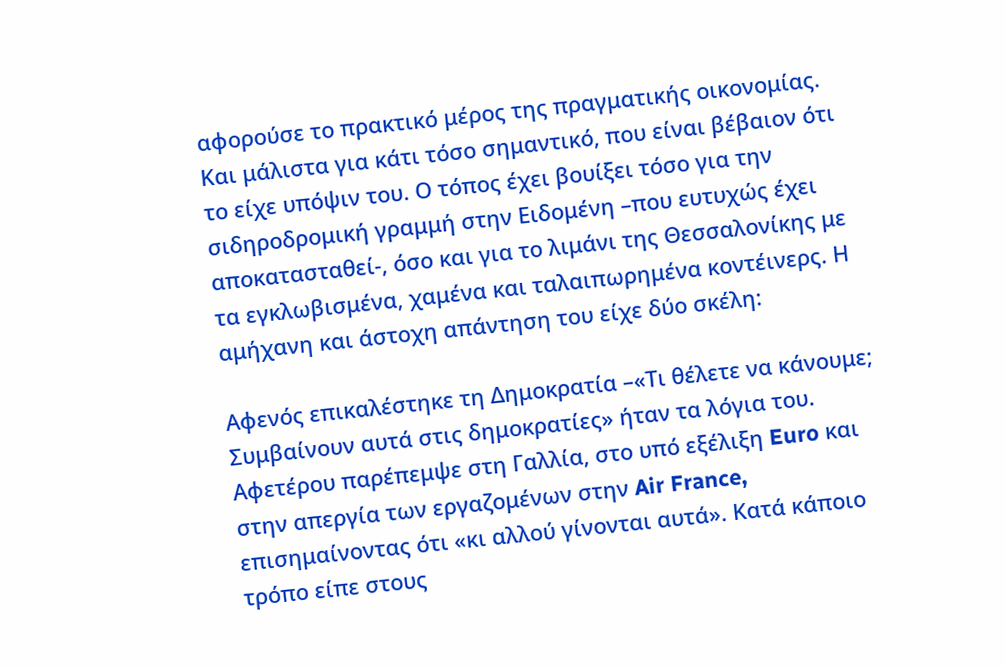αφορούσε το πρακτικό μέρος της πραγματικής οικονομίας. Και μάλιστα για κάτι τόσο σημαντικό, που είναι βέβαιον ότι το είχε υπόψιν του. Ο τόπος έχει βουίξει τόσο για την σιδηροδρομική γραμμή στην Ειδομένη –που ευτυχώς έχει αποκατασταθεί-, όσο και για το λιμάνι της Θεσσαλονίκης με τα εγκλωβισμένα, χαμένα και ταλαιπωρημένα κοντέινερς. Η αμήχανη και άστοχη απάντηση του είχε δύο σκέλη:

Αφενός επικαλέστηκε τη Δημοκρατία –«Τι θέλετε να κάνουμε; Συμβαίνουν αυτά στις δημοκρατίες» ήταν τα λόγια του. Αφετέρου παρέπεμψε στη Γαλλία, στο υπό εξέλιξη Euro και στην απεργία των εργαζομένων στην Air France, επισημαίνοντας ότι «κι αλλού γίνονται αυτά». Κατά κάποιο τρόπο είπε στους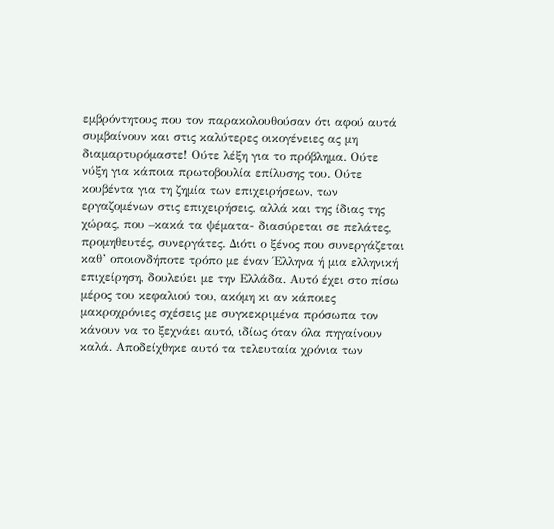εμβρόντητους που τον παρακολουθούσαν ότι αφού αυτά συμβαίνουν και στις καλύτερες οικογένειες ας μη διαμαρτυρόμαστε! Ούτε λέξη για το πρόβλημα. Ούτε νύξη για κάποια πρωτοβουλία επίλυσης του. Ούτε κουβέντα για τη ζημία των επιχειρήσεων, των εργαζομένων στις επιχειρήσεις, αλλά και της ίδιας της χώρας, που –κακά τα ψέματα- διασύρεται σε πελάτες, προμηθευτές, συνεργάτες. Διότι ο ξένος που συνεργάζεται καθ’ οποιονδήποτε τρόπο με έναν Έλληνα ή μια ελληνική επιχείρηση, δουλεύει με την Ελλάδα. Αυτό έχει στο πίσω μέρος του κεφαλιού του, ακόμη κι αν κάποιες μακροχρόνιες σχέσεις με συγκεκριμένα πρόσωπα τον κάνουν να το ξεχνάει αυτό, ιδίως όταν όλα πηγαίνουν καλά. Αποδείχθηκε αυτό τα τελευταία χρόνια των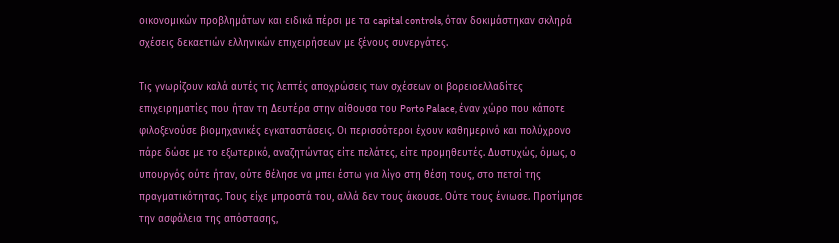οικονομικών προβλημάτων και ειδικά πέρσι με τα capital controls, όταν δοκιμάστηκαν σκληρά σχέσεις δεκαετιών ελληνικών επιχειρήσεων με ξένους συνεργάτες.

Τις γνωρίζουν καλά αυτές τις λεπτές αποχρώσεις των σχέσεων οι βορειοελλαδίτες επιχειρηματίες που ήταν τη Δευτέρα στην αίθουσα του Porto Palace, έναν χώρο που κάποτε φιλοξενούσε βιομηχανικές εγκαταστάσεις. Οι περισσότεροι έχουν καθημερινό και πολύχρονο πάρε δώσε με το εξωτερικό, αναζητώντας είτε πελάτες, είτε προμηθευτές. Δυστυχώς, όμως, ο υπουργός ούτε ήταν, ούτε θέλησε να μπει έστω για λίγο στη θέση τους, στο πετσί της πραγματικότητας. Τους είχε μπροστά του, αλλά δεν τους άκουσε. Ούτε τους ένιωσε. Προτίμησε την ασφάλεια της απόστασης,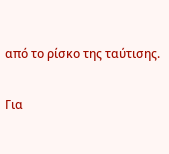από το ρίσκο της ταύτισης.

Για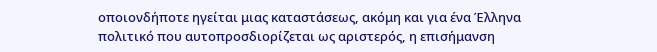οποιονδήποτε ηγείται μιας καταστάσεως, ακόμη και για ένα Έλληνα πολιτικό που αυτοπροσδιορίζεται ως αριστερός, η επισήμανση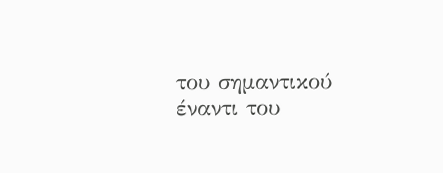του σημαντικού έναντι του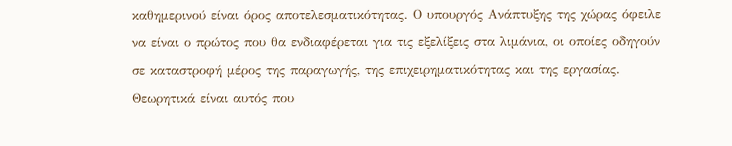καθημερινού είναι όρος αποτελεσματικότητας. Ο υπουργός Ανάπτυξης της χώρας όφειλε να είναι ο πρώτος που θα ενδιαφέρεται για τις εξελίξεις στα λιμάνια, οι οποίες οδηγούν σε καταστροφή μέρος της παραγωγής, της επιχειρηματικότητας και της εργασίας. Θεωρητικά είναι αυτός που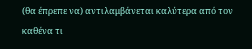(θα έπρεπε να) αντιλαμβάνεται καλύτερα από τον καθένα τι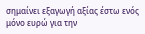σημαίνει εξαγωγή αξίας έστω ενός μόνο ευρώ για την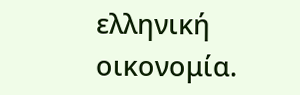ελληνική οικονομία.